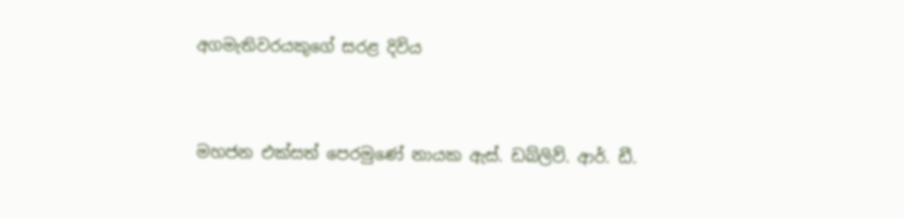අගමැතිවරයකුගේ සරළ දිවිය


මහජන එක්සත් පෙරමුණේ නායක ඇස්. ඩබ්ලිව්. ආර්. ඩී.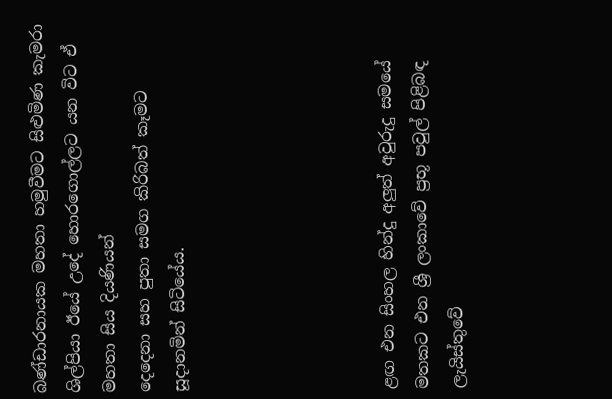බණ්ඩාරනායක මහතා හමුවීමට සිළුමිණ කැමරා ශිල්පියා ඊයේ උදේ හොරගොල්ලට යන විට ඒ මහතා සිය දියණියන්
දෙදෙනා සහ පුතා සමග කිරිබත් කෑමට සූදානමින් සිටියේය.





ළඟ එන සිංහල හින්දු අලුත් අවුරුදු සමයේ මතකට එන ශ්‍රී ලංකාවේ ප්‍රභූ පවුල් පිළිබඳ ලැයිස්තුවේ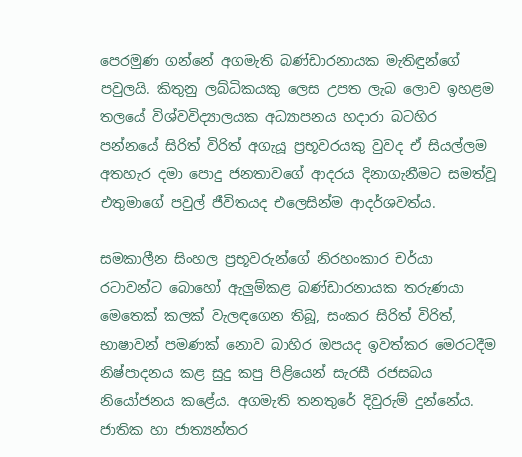පෙරමුණ ගන්නේ අගමැති බණ්ඩාරනායක මැතිඳුන්ගේ පවුලයි. කිතුනු ලබ්ධිකයකු ලෙස උපත ලැබ ලොව ඉහළම තලයේ විශ්වවිද්‍යාලයක අධ්‍යාපනය හදාරා බටහිර පන්නයේ සිරිත් විරිත් අගැයූ ප්‍රභූවරයකු වුවද ඒ සියල්ලම අතහැර දමා පොදු ජනතාවගේ ආදරය දිනාගැනීමට සමත්වූ එතුමාගේ පවුල් ජීවිතයද එලෙසින්ම ආදර්ශවත්ය.

සමකාලීන සිංහල ප්‍රභූවරුන්ගේ නිරහංකාර චර්යා රටාවන්ට බොහෝ ඇලුම්කළ බණ්ඩාරනායක තරුණයා මෙතෙක් කලක් වැලඳගෙන තිබූ, සංකර සිරිත් විරිත්, භාෂාවන් පමණක් නොව බාහිර ඔපයද ඉවත්කර මෙරටදීම නිෂ්පාදනය කළ සුදු කපු පිළියෙන් සැරසී රජසබය නියෝජනය කළේය. අගමැති තනතුරේ දිවුරුම් දුන්නේය. ජාතික හා ජාත්‍යන්තර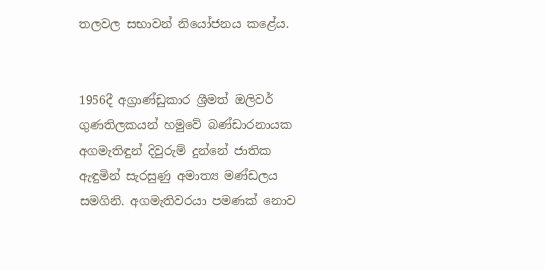තලවල සභාවන් නියෝජනය කළේය.


1956දී අග්‍රාණ්ඩුකාර ශ්‍රීමත් ඔලිවර් ගුණතිලකයන් හමුවේ බණ්ඩාරනායක අගමැතිඳුන් දිවුරුම් දුන්නේ ජාතික ඇඳුමින් සැරසුණු අමාත්‍ය මණ්ඩලය සමගිනි. අගමැතිවරයා පමණක් නොව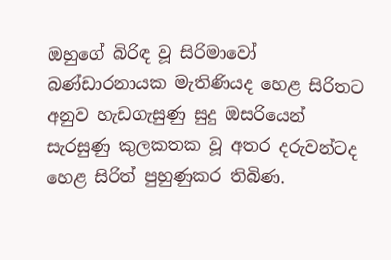ඔහුගේ බිරිඳ වූ සිරිමාවෝ බණ්ඩාරනායක මැතිණියද හෙළ සිරිතට අනුව හැඩගැසුණු සුදු ඔසරියෙන් සැරසුණු කුලකතක වූ අතර දරුවන්ටද හෙළ සිරිත් පුහුණුකර තිබිණ.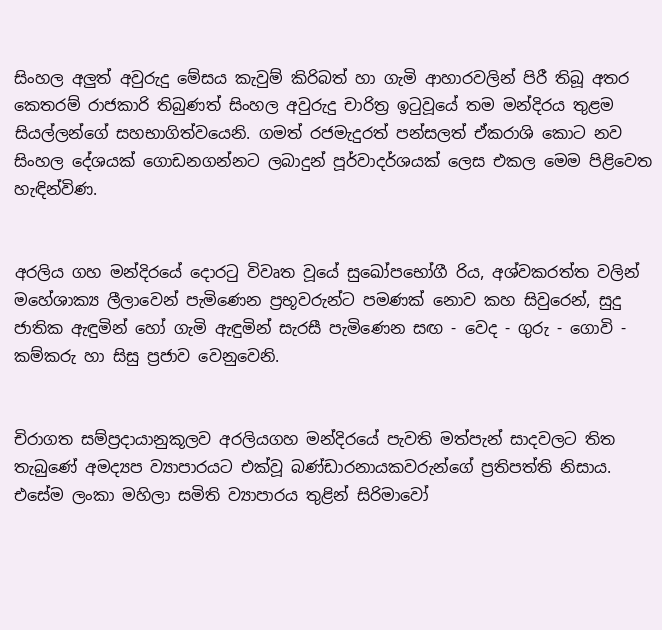සිංහල අලුත් අවුරුදු මේසය කැවුම් කිරිබත් හා ගැමි ආහාරවලින් පිරී තිබූ අතර කෙතරම් රාජකාරි තිබුණත් සිංහල අවුරුදු චාරිත්‍ර ඉටුවූයේ තම මන්දිරය තුළම සියල්ලන්ගේ සහභාගිත්වයෙනි. ගමත් රජමැදුරත් පන්සලත් ඒකරාශි කොට නව සිංහල දේශයක් ගොඩනගන්නට ලබාදුන් පූර්වාදර්ශයක් ලෙස එකල මෙම පිළිවෙත හැඳින්විණ.


අරලිය ගහ මන්දිරයේ දොරටු විවෘත වූයේ සුඛෝපභෝගී රිය, අශ්වකරත්ත වලින් මහේශාක්‍ය ලීලාවෙන් පැමිණෙන ප්‍රභූවරුන්ට පමණක් නොව කහ සිවුරෙන්, සුදු ජාතික ඇඳුමින් හෝ ගැමි ඇඳුමින් සැරසී පැමිණෙන සඟ - වෙද - ගුරු - ගොවි - කම්කරු හා සිසු ප්‍රජාව වෙනුවෙනි.


චිරාගත සම්ප්‍රදායානුකූලව අරලියගහ මන්දිරයේ පැවති මත්පැන් සාදවලට තිත තැබුණේ අමද්‍යප ව්‍යාපාරයට එක්වූ බණ්ඩාරනායකවරුන්ගේ ප්‍රතිපත්ති නිසාය. එසේම ලංකා මහිලා සමිති ව්‍යාපාරය තුළින් සිරිමාවෝ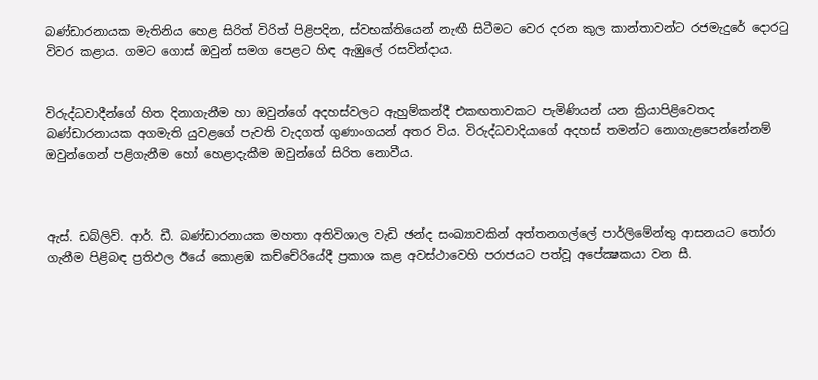බණ්ඩාරනායක මැතිනිය හෙළ සිරිත් විරිත් පිළිපදින, ස්වභක්තියෙන් නැඟී සිටීමට වෙර දරන කුල කාන්තාවන්ට රජමැදුරේ දොරටු විවර කළාය. ගමට ගොස් ඔවුන් සමග පෙළට හිඳ ඇඹුලේ රසවින්දාය.


විරුද්ධවාදීන්ගේ හිත දිනාගැනීම හා ඔවුන්ගේ අදහස්වලට ඇහුම්කන්දී එකඟතාවකට පැමිණියන් යන ක්‍රියාපිළිවෙතද බණ්ඩාරනායක අගමැති යුවළගේ පැවති වැදගත් ගුණාංගයන් අතර විය. විරුද්ධවාදියාගේ අදහස් තමන්ට නොගැළපෙන්නේනම් ඔවුන්ගෙන් පළිගැනීම හෝ හෙළාදැකීම ඔවුන්ගේ සිරිත නොවීය.



ඇස්. ඩබ්ලිව්. ආර්. ඩී. බණ්ඩාරනායක මහතා අතිවිශාල වැඩි ඡන්ද සංඛ්‍යාවකින් අත්තනගල්ලේ පාර්ලිමේන්තු ආසනයට තෝරා ගැනීම පිළිබඳ ප්‍රතිඵල ඊයේ කොළඹ කච්චේරියේදී ප්‍රකාශ කළ අවස්ථාවෙහි පරාජයට පත්වූ අපේක්‍ෂකයා වන සී.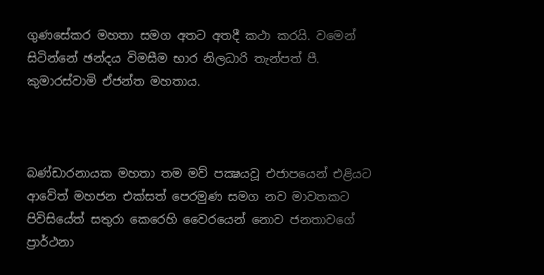ගුණසේකර මහතා සමග අතට අතදී කථා කරයි. වමෙන් සිටින්නේ ඡන්දය විමසීම භාර නිලධාරි තැන්පත් පී. කුමාරස්වාමි ඒජන්ත මහතාය.



බණ්ඩාරනායක මහතා තම මව් පක්‍ෂයවූ එජාපයෙන් එළියට ආවේත් මහජන එක්සත් පෙරමුණ සමග නව මාවතකට පිවිසියේත් සතුරා කෙරෙහි වෛරයෙන් නොව ජනතාවගේ ප්‍රාර්ථනා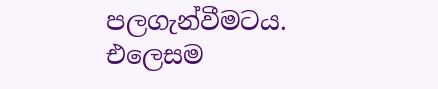පලගැන්වීමටය. එලෙසම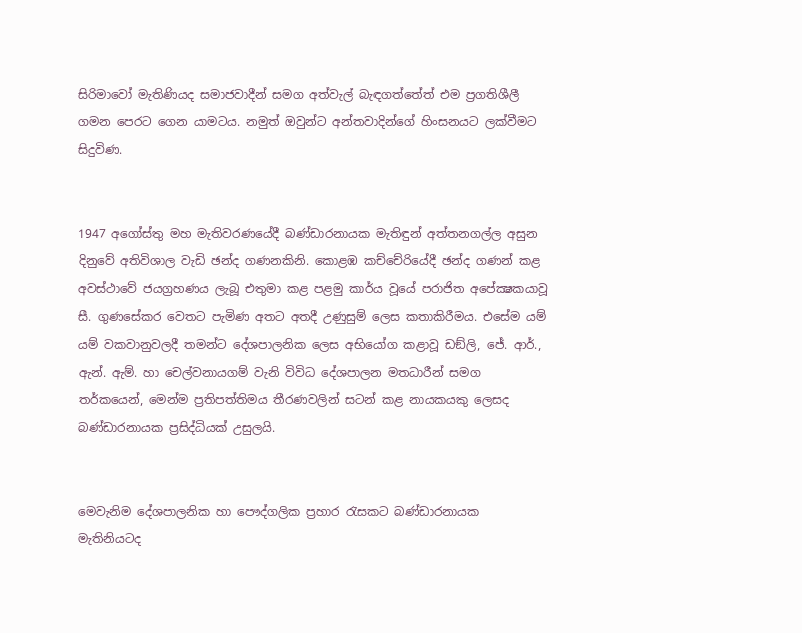සිරිමාවෝ මැතිණියද සමාජවාදීන් සමග අත්වැල් බැඳගත්තේත් එම ප්‍රගතිශීලී ගමන පෙරට ගෙන යාමටය. නමුත් ඔවුන්ට අන්තවාදින්ගේ හිංසනයට ලක්වීමට සිදුවිණ.


1947 අගෝස්තු මහ මැතිවරණයේදී බණ්ඩාරනායක මැතිඳුන් අත්තනගල්ල අසුන දිනුවේ අතිවිශාල වැඩි ඡන්ද ගණනකිනි. කොළඹ කච්චේරියේදී ඡන්ද ගණන් කළ අවස්ථාවේ ජයග්‍රහණය ලැබූ එතුමා කළ පළමු කාර්ය වූයේ පරාජිත අපේක්‍ෂකයාවූ සී. ගුණසේකර වෙතට පැමිණ අතට අතදී උණුසුම් ලෙස කතාකිරීමය. එසේම යම් යම් වකවානුවලදී තමන්ට දේශපාලනික ලෙස අභියෝග කළාවූ ඩඞ්ලි, ජේ. ආර්., ඇන්. ඇම්. හා චෙල්වනායගම් වැනි විවිධ දේශපාලන මතධාරීන් සමග තර්කයෙන්, මෙන්ම ප්‍රතිපත්තිමය තීරණවලින් සටන් කළ නායකයකු ලෙසද බණ්ඩාරනායක ප්‍රසිද්ධියක් උසුලයි.


මෙවැනිම දේශපාලනික හා පෞද්ගලික ප්‍රහාර රැසකට බණ්ඩාරනායක මැතිනියටද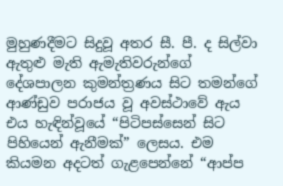මුහුණදීමට සිදුවූ අතර සී. පී. ද සිල්වා ඇතුළු මැති ඇමැතිවරුන්ගේ දේශපාලන කුමන්ත්‍රණය සිට තමන්ගේ ආණ්ඩුව පරාජය වූ අවස්ථාවේ ඇය එය හැඳින්වූයේ “පිටිපස්සෙන් සිට පිහියෙන් ඇනීමක්” ලෙසය. එම කියමන අදටත් ගැළපෙන්නේ “ආප්ප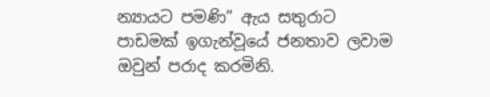න්‍යායට පමණි” ඇය සතුරාට පාඩමක් ඉගැන්වූයේ ජනතාව ලවාම ඔවුන් පරාද කරමිනි.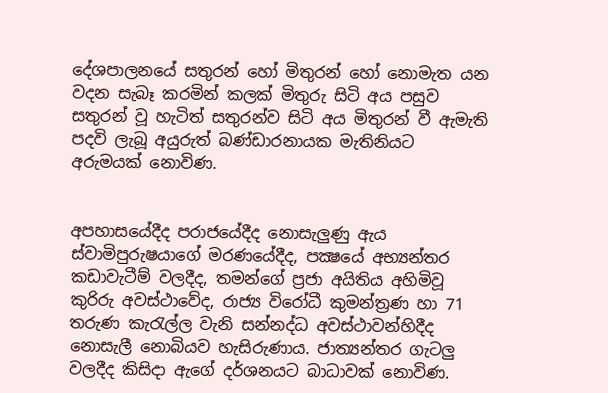දේශපාලනයේ සතුරන් හෝ මිතුරන් හෝ නොමැත යන වදන සැබෑ කරමින් කලක් මිතුරු සිටි අය පසුව සතුරන් වූ හැටිත් සතුරන්ව සිටි අය මිතුරන් වී ඇමැති පදවි ලැබූ අයුරුත් බණ්ඩාරනායක මැතිනියට අරුමයක් නොවිණ.


අපහාසයේදීද පරාජයේදීද නොසැලුණු ඇය ස්වාමිපුරුෂයාගේ මරණයේදීද, පක්‍ෂයේ අභ්‍යන්තර කඩාවැටීම් වලදීද, තමන්ගේ ප්‍රජා අයිතිය අහිමිවූ කුරිරු අවස්ථාවේද, රාජ්‍ය විරෝධී කුමන්ත්‍රණ හා 71 තරුණ කැරැල්ල වැනි සන්නද්ධ අවස්ථාවන්හිදීද නොසැලී නොබියව හැසිරුණාය. ජාත්‍යන්තර ගැටලු වලදීද කිසිදා ඇගේ දර්ශනයට බාධාවක් නොවිණ.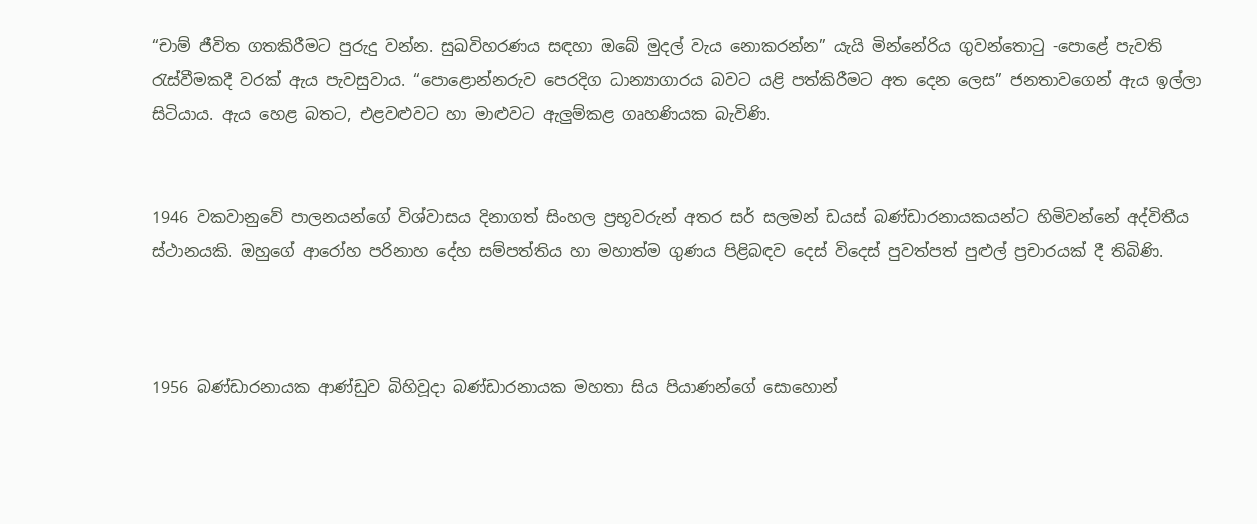“චාම් ජීවිත ගතකිරීමට පුරුදු වන්න. සුඛවිහරණය සඳහා ඔබේ මුදල් වැය නොකරන්න” යැයි මින්නේරිය ගුවන්තොටු -පොළේ පැවති රැස්වීමකදී වරක් ඇය පැවසුවාය. “පොළොන්නරුව පෙරදිග ධාන්‍යාගාරය බවට යළි පත්කිරීමට අත දෙන ලෙස” ජනතාවගෙන් ඇය ඉල්ලා සිටියාය. ඇය හෙළ බතට, එළවළුවට හා මාළුවට ඇලුම්කළ ගෘහණියක බැවිණි.


1946 වකවානුවේ පාලනයන්ගේ විශ්වාසය දිනාගත් සිංහල ප්‍රභූවරුන් අතර සර් සලමන් ඩයස් බණ්ඩාරනායකයන්ට හිමිවන්නේ අද්විතීය ස්ථානයකි. ඔහුගේ ආරෝහ පරිනාහ දේහ සම්පත්තිය හා මහාත්ම ගුණය පිළිබඳව දෙස් විදෙස් පුවත්පත් පුළුල් ප්‍රචාරයක් දී තිබිණි.



1956 බණ්ඩාරනායක ආණ්ඩුව බිහිවූදා බණ්ඩාරනායක මහතා සිය පියාණන්ගේ සොහොන්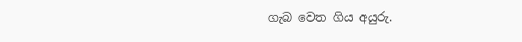ගැබ වෙත ගිය අයුරු.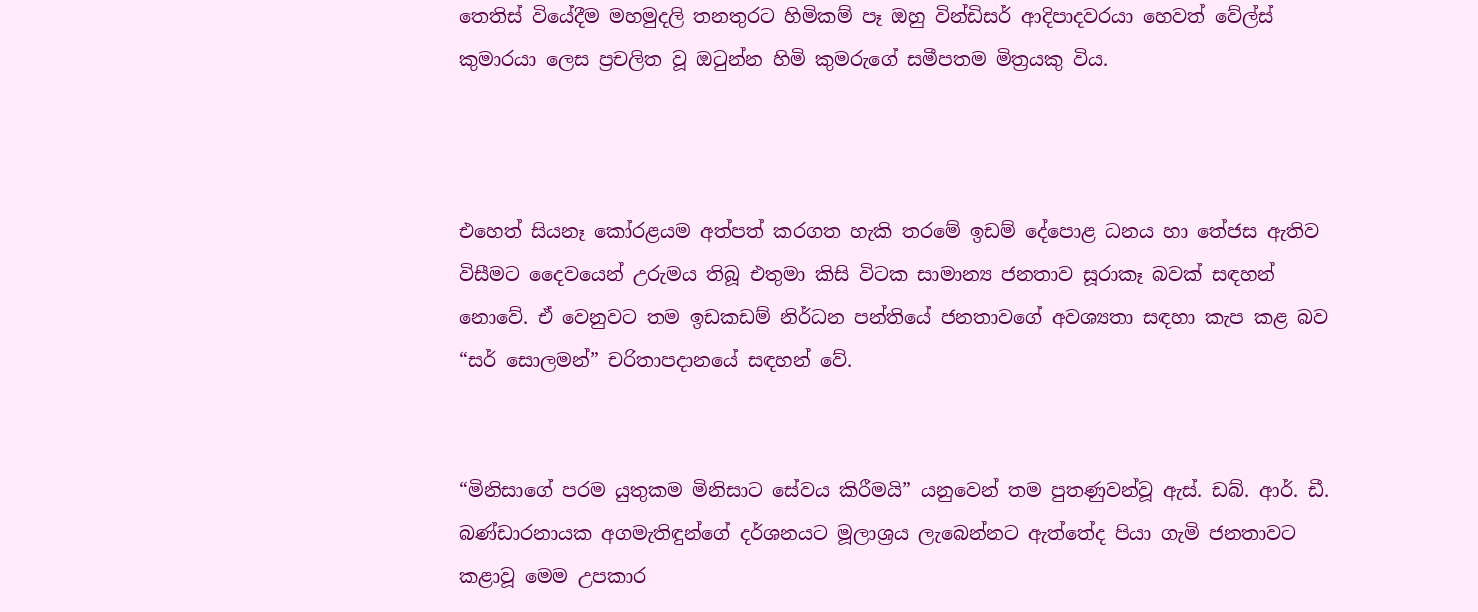තෙතිස් වියේදීම මහමුදලි තනතුරට හිමිකම් පෑ ඔහු වින්ඩිසර් ආදිපාදවරයා හෙවත් වේල්ස් කුමාරයා ලෙස ප්‍රචලිත වූ ඔටුන්න හිමි කුමරුගේ සමීපතම මිත්‍රයකු විය.



එහෙත් සියනෑ කෝරළයම අත්පත් කරගත හැකි තරමේ ඉඩම් දේපොළ ධනය හා තේජස ඇතිව විසීමට දෛවයෙන් උරුමය තිබූ එතුමා කිසි විටක සාමාන්‍ය ජනතාව සූරාකෑ බවක් සඳහන් නොවේ. ඒ වෙනුවට තම ඉඩකඩම් නිර්ධන පන්තියේ ජනතාවගේ අවශ්‍යතා සඳහා කැප කළ බව “සර් සොලමන්” චරිතාපදානයේ සඳහන් වේ.


“මිනිසාගේ පරම යුතුකම මිනිසාට සේවය කිරීමයි” යනුවෙන් තම පුතණුවන්වූ ඇස්. ඩබ්. ආර්. ඩී. බණ්ඩාරනායක අගමැතිඳුන්ගේ දර්ශනයට මූලාශ්‍රය ලැබෙන්නට ඇත්තේද පියා ගැමි ජනතාවට කළාවූ මෙම උපකාර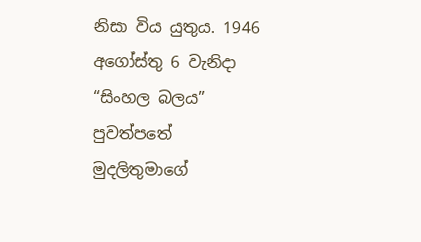නිසා විය යුතුය. 1946 අගෝස්තු 6 වැනිදා “සිංහල බලය” පුවත්පතේ මුදලිතුමාගේ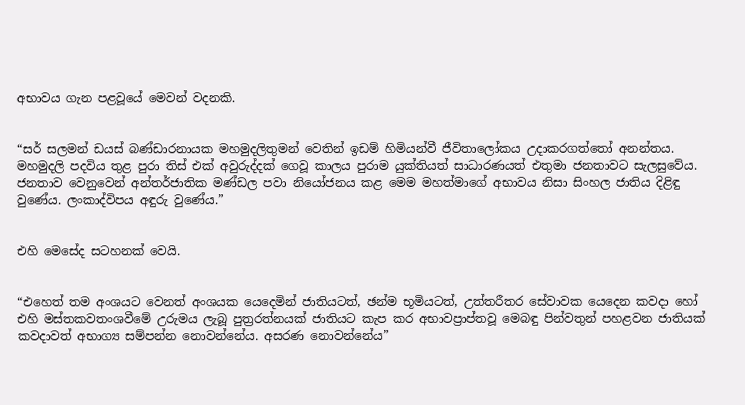අභාවය ගැන පළවූයේ මෙවන් වදනකි.


“සර් සලමන් ඩයස් බණ්ඩාරනායක මහමුදලිතුමන් වෙතින් ඉඩම් හිමියන්වී ජීවිතාලෝකය උදාකරගත්තෝ අනන්තය. මහමුදලි පදවිය තුළ පුරා තිස් එක් අවුරුද්දක් ගෙවූ කාලය පුරාම යුක්තියත් සාධාරණයත් එතුමා ජනතාවට සැලසුවේය. ජනතාව වෙනුවෙන් අන්තර්ජාතික මණ්ඩල පවා නියෝජනය කළ මෙම මහත්මාගේ අභාවය නිසා සිංහල ජාතිය දිළිඳු වුණේය. ලංකාද්විපය අඳුරු වුණේය.”


එහි මෙසේද සටහනක් වෙයි.


“එහෙත් තම අංශයට වෙනත් අංශයක යෙදෙමින් ජාතියටත්, ඡන්ම භූමියටත්, උත්තරීතර සේවාවක යෙදෙන කවදා හෝ එහි මස්තකවතංශවීමේ උරුමය ලැබූ පුත්‍රරත්නයක් ජාතියට කැප කර අභාවප්‍රාප්තවූ මෙබඳු පින්වතුන් පහළවන ජාතියක් කවදාවත් අභාග්‍ය සම්පන්න නොවන්නේය. අසරණ නොවන්නේය”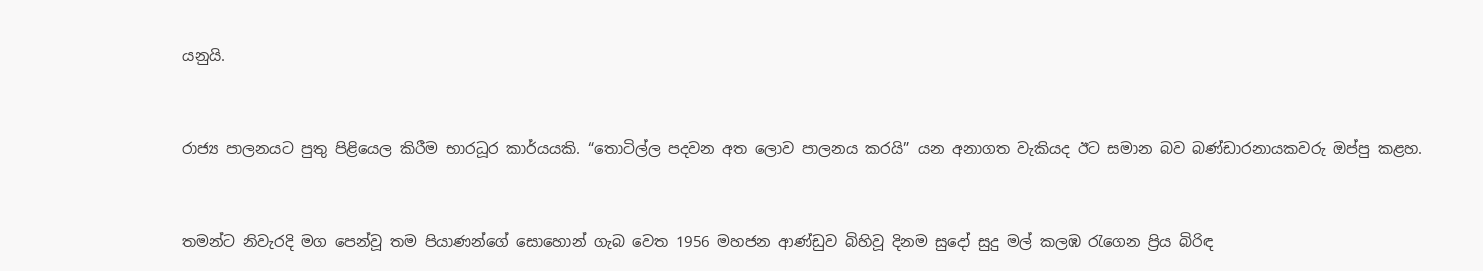යනුයි.


රාජ්‍ය පාලනයට පුතු පිළියෙල කිරීම භාරධූර කාර්යයකි. “තොටිල්ල පදවන අත ලොව පාලනය කරයි” යන අනාගත වැකියද ඊට සමාන බව බණ්ඩාරනායකවරු ඔප්පු කළහ.


තමන්ට නිවැරදි මග පෙන්වූ තම පියාණන්ගේ සොහොන් ගැබ වෙත 1956 මහජන ආණ්ඩුව බිහිවූ දිනම සුදෝ සුදු මල් කලඹ රැගෙන ප්‍රිය බිරිඳ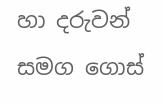හා දරුවන් සමග ගොස්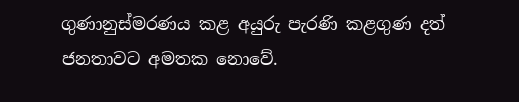ගුණානුස්මරණය කළ අයුරු පැරණි කළගුණ දත් ජනතාවට අමතක නොවේ.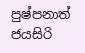පුෂ්පනාත් ජයසිරි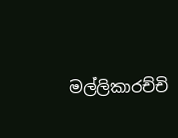මල්ලිකාරච්චි